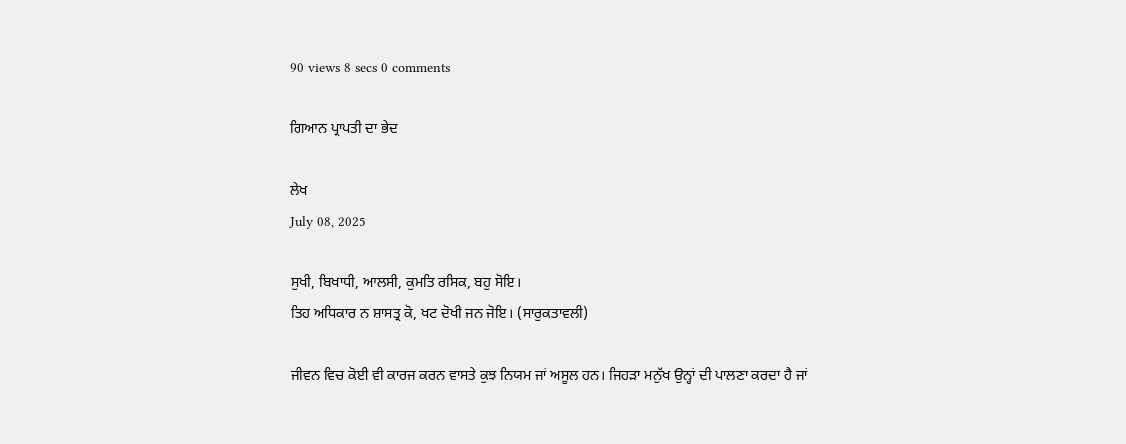90 views 8 secs 0 comments

ਗਿਆਨ ਪ੍ਰਾਪਤੀ ਦਾ ਭੇਦ

ਲੇਖ
July 08, 2025

ਸੁਖੀ, ਬਿਖਾਧੀ, ਆਲਸੀ, ਕੁਮਤਿ ਰਸਿਕ, ਬਹੁ ਸੋਇ।
ਤਿਹ ਅਧਿਕਾਰ ਨ ਸ਼ਾਸਤ੍ਰ ਕੋ, ਖਟ ਦੋਖੀ ਜਨ ਜੋਇ। (ਸਾਰੁਕਤਾਵਲੀ)

ਜੀਵਨ ਵਿਚ ਕੋਈ ਵੀ ਕਾਰਜ ਕਰਨ ਵਾਸਤੇ ਕੁਝ ਨਿਯਮ ਜਾਂ ਅਸੂਲ ਹਨ। ਜਿਹੜਾ ਮਨੁੱਖ ਉਨ੍ਹਾਂ ਦੀ ਪਾਲਣਾ ਕਰਦਾ ਹੈ ਜਾਂ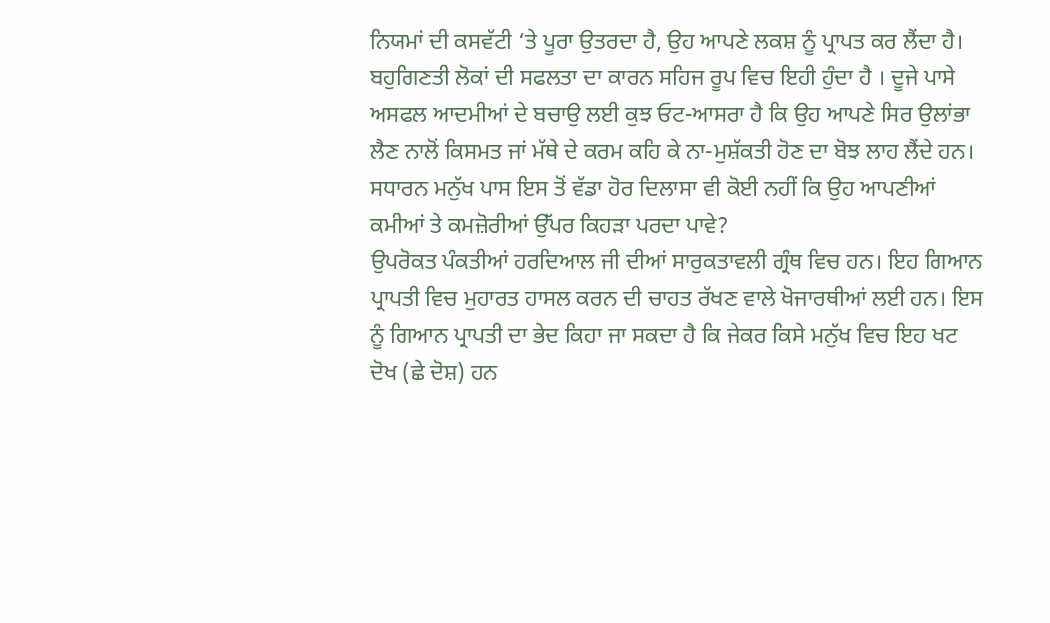ਨਿਯਮਾਂ ਦੀ ਕਸਵੱਟੀ ‘ਤੇ ਪੂਰਾ ਉਤਰਦਾ ਹੈ, ਉਹ ਆਪਣੇ ਲਕਸ਼ ਨੂੰ ਪ੍ਰਾਪਤ ਕਰ ਲੈਂਦਾ ਹੈ। ਬਹੁਗਿਣਤੀ ਲੋਕਾਂ ਦੀ ਸਫਲਤਾ ਦਾ ਕਾਰਨ ਸਹਿਜ ਰੂਪ ਵਿਚ ਇਹੀ ਹੁੰਦਾ ਹੈ । ਦੂਜੇ ਪਾਸੇ ਅਸਫਲ ਆਦਮੀਆਂ ਦੇ ਬਚਾਉ ਲਈ ਕੁਝ ਓਟ-ਆਸਰਾ ਹੈ ਕਿ ਉਹ ਆਪਣੇ ਸਿਰ ਉਲਾਂਭਾ ਲੈਣ ਨਾਲੋਂ ਕਿਸਮਤ ਜਾਂ ਮੱਥੇ ਦੇ ਕਰਮ ਕਹਿ ਕੇ ਨਾ-ਮੁਸ਼ੱਕਤੀ ਹੋਣ ਦਾ ਬੋਝ ਲਾਹ ਲੈਂਦੇ ਹਨ।
ਸਧਾਰਨ ਮਨੁੱਖ ਪਾਸ ਇਸ ਤੋਂ ਵੱਡਾ ਹੋਰ ਦਿਲਾਸਾ ਵੀ ਕੋਈ ਨਹੀਂ ਕਿ ਉਹ ਆਪਣੀਆਂ ਕਮੀਆਂ ਤੇ ਕਮਜ਼ੋਰੀਆਂ ਉੱਪਰ ਕਿਹੜਾ ਪਰਦਾ ਪਾਵੇ?
ਉਪਰੋਕਤ ਪੰਕਤੀਆਂ ਹਰਦਿਆਲ ਜੀ ਦੀਆਂ ਸਾਰੁਕਤਾਵਲੀ ਗ੍ਰੰਥ ਵਿਚ ਹਨ। ਇਹ ਗਿਆਨ ਪ੍ਰਾਪਤੀ ਵਿਚ ਮੁਹਾਰਤ ਹਾਸਲ ਕਰਨ ਦੀ ਚਾਹਤ ਰੱਖਣ ਵਾਲੇ ਖੋਜਾਰਥੀਆਂ ਲਈ ਹਨ। ਇਸ ਨੂੰ ਗਿਆਨ ਪ੍ਰਾਪਤੀ ਦਾ ਭੇਦ ਕਿਹਾ ਜਾ ਸਕਦਾ ਹੈ ਕਿ ਜੇਕਰ ਕਿਸੇ ਮਨੁੱਖ ਵਿਚ ਇਹ ਖਟ ਦੋਖ (ਛੇ ਦੋਸ਼) ਹਨ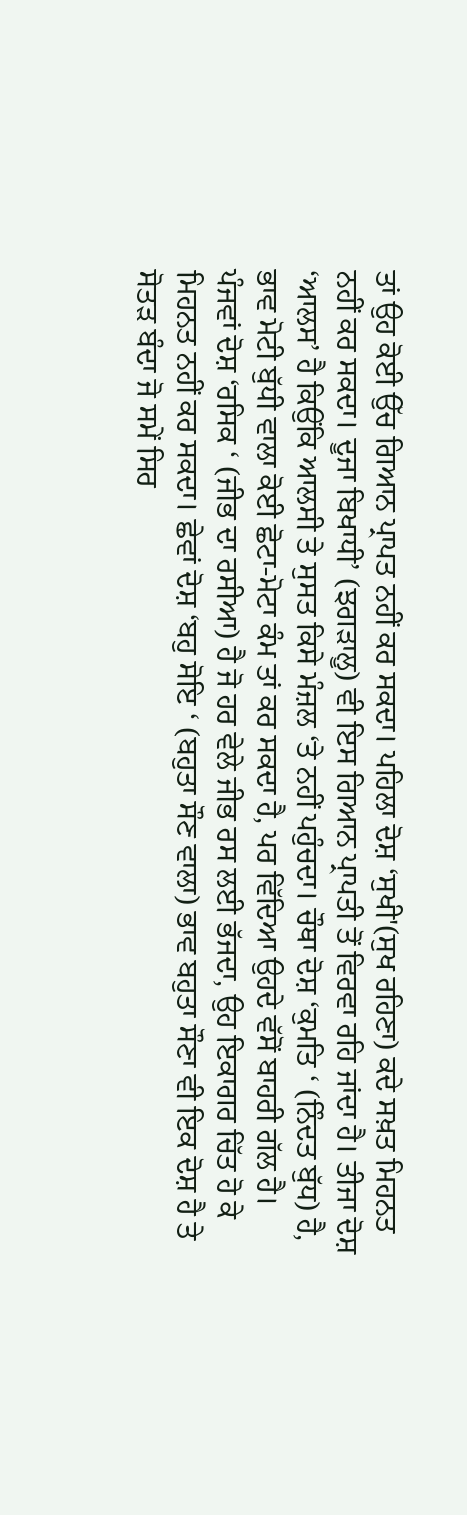ਤਾਂ ਉਹ ਕੋਈ ਉੱਚ ਗਿਆਨ ਪ੍ਰਾਪਤ ਨਹੀਂ ਕਰ ਸਕਦਾ। ਪਹਿਲਾ ਦੋਸ਼ ‘ਸੁਖੀ'(ਸੁਖ ਰਹਿਣਾ) ਕਦੇ ਸਖ਼ਤ ਮਿਹਨਤ ਨਹੀਂ ਕਰ ਸਕਦਾ। ਦੂਜਾ ਬਿਖਾਧੀ’ (ਝਗੜਾਲੂ) ਵੀ ਇਸ ਗਿਆਨ ਪ੍ਰਾਪਤੀ ਤੋਂ ਵਿਰਵਾ ਰਹਿ ਜਾਂਦਾ ਹੈ। ਤੀਜਾ ਦੋਸ਼ ‘ਆਲਸ’ ਹੈ ਕਿਉਂਕਿ ਆਲਸੀ ਤੇ ਸੁਸਤ ਕਿਸੇ ਮੰਜ਼ਲ ‘ਤੇ ਨਹੀਂ ਪਹੁੰਚਦਾ। ਚੌਥਾ ਦੋਸ਼ ‘ਕੁਮਤਿ ‘ (ਨਿੰਦਤ ਬੁੱਧ) ਹੈ, ਭਾਵ ਮੋਟੀ ਬੁੱਧੀ ਵਾਲਾ ਕੋਈ ਛੋਟਾ-ਮੋਟਾ ਕੰਮ ਤਾਂ ਕਰ ਸਕਦਾ ਹੈ, ਪਰ ਵਿੱਦਿਆ ਉਹਦੇ ਵੱਸੋਂ ਬਾਹਰੀ ਗੱਲ ਹੈ। ਪੰਜਵਾਂ ਦੋਸ਼ ‘ਰਸਿਕ ‘ (ਜੀਭ ਦਾ ਰਸੀਆ) ਹੈ ਜੋ ਹਰ ਵੇਲੇ ਜੀਭ ਰਸ ਲਈ ਭੱਜਦਾ, ਉਹ ਇਕਾਗਰ ਚਿੱਤ ਹੋ ਕੇ ਮਿਹਨਤ ਨਹੀਂ ਕਰ ਸਕਦਾ। ਛੇਵਾਂ ਦੋਸ਼ ‘ਬਹੁ ਸੋਇ ‘ (ਬਹੁਤਾ ਸੌਣ ਵਾਲਾ) ਭਾਵ ਬਹੁਤਾ ਸੌਣਾ ਵੀ ਇਕ ਦੋਸ਼ ਹੈ ਤੇ ਸੋਤੜ ਬੰਦਾ ਜੋ ਸਮੇਂ ਸਿਰ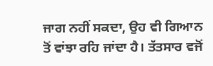ਜਾਗ ਨਹੀਂ ਸਕਦਾ, ਉਹ ਵੀ ਗਿਆਨ ਤੋਂ ਵਾਂਝਾ ਰਹਿ ਜਾਂਦਾ ਹੈ। ਤੱਤਸਾਰ ਵਜੋਂ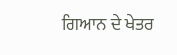ਗਿਆਨ ਦੇ ਖੇਤਰ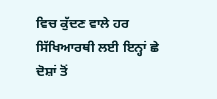ਵਿਚ ਕੁੱਦਣ ਵਾਲੇ ਹਰ ਸਿੱਖਿਆਰਥੀ ਲਈ ਇਨ੍ਹਾਂ ਛੇ ਦੋਸ਼ਾਂ ਤੋਂ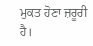ਮੁਕਤ ਹੋਣਾ ਜ਼ਰੂਰੀ ਹੈ।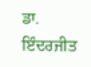ਡਾ. ਇੰਦਰਜੀਤ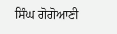ਸਿੰਘ ਗੋਗੋਆਣੀ